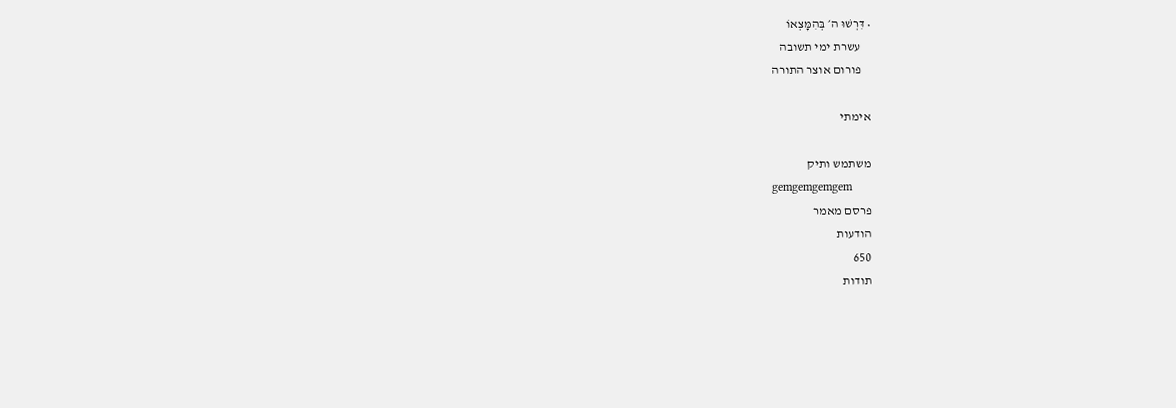• דִּרְשׁוּ ה׳ בְּהִמָּצְאוֹ
    עשרת ימי תשובה
    פורום אוצר התורה

אימתי

משתמש ותיק
gemgemgemgem
פרסם מאמר
הודעות
650
תודות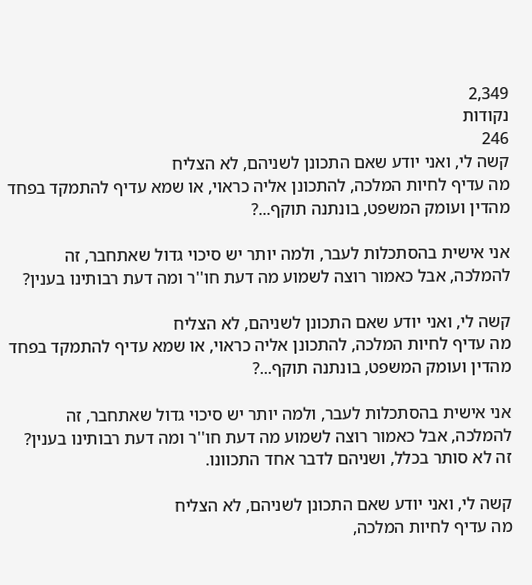2,349
נקודות
246
קשה לי, ואני יודע שאם התכונן לשניהם, לא הצליח
מה עדיף לחיות המלכה, להתכונן אליה כראוי, או שמא עדיף להתמקד בפחד מהדין ועומק המשפט, בונתנה תוקף...?

אני אישית בהסתכלות לעבר, ולמה יותר יש סיכוי גדול שאתחבר, זה להמלכה, אבל כאמור רוצה לשמוע מה דעת חו''ר ומה דעת רבותינו בענין?

קשה לי, ואני יודע שאם התכונן לשניהם, לא הצליח
מה עדיף לחיות המלכה, להתכונן אליה כראוי, או שמא עדיף להתמקד בפחד מהדין ועומק המשפט, בונתנה תוקף...?

אני אישית בהסתכלות לעבר, ולמה יותר יש סיכוי גדול שאתחבר, זה להמלכה, אבל כאמור רוצה לשמוע מה דעת חו''ר ומה דעת רבותינו בענין?
זה לא סותר בכלל, ושניהם לדבר אחד התכוונו.

קשה לי, ואני יודע שאם התכונן לשניהם, לא הצליח
מה עדיף לחיות המלכה,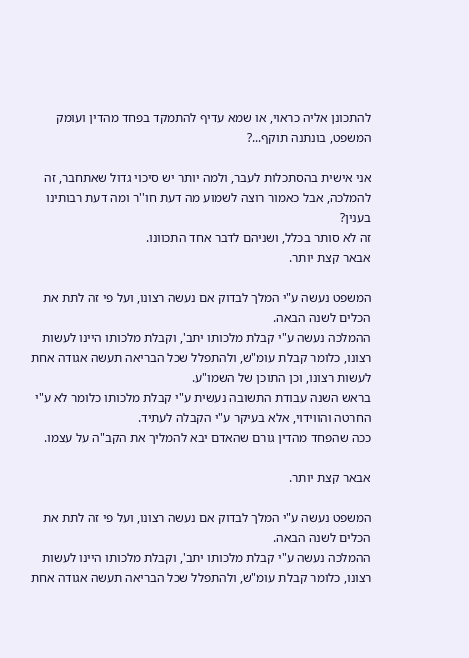להתכונן אליה כראוי, או שמא עדיף להתמקד בפחד מהדין ועומק המשפט, בונתנה תוקף...?

אני אישית בהסתכלות לעבר, ולמה יותר יש סיכוי גדול שאתחבר, זה להמלכה, אבל כאמור רוצה לשמוע מה דעת חו''ר ומה דעת רבותינו בענין?
זה לא סותר בכלל, ושניהם לדבר אחד התכוונו.
אבאר קצת יותר.

המשפט נעשה ע"י המלך לבדוק אם נעשה רצונו, ועל פי זה לתת את הכלים לשנה הבאה.
ההמלכה נעשה ע"י קבלת מלכותו יתב', וקבלת מלכותו היינו לעשות רצונו, כלומר קבלת עומ"ש, ולהתפלל שכל הבריאה תעשה אגודה אחת לעשות רצונו, וכן התוכן של השמו"ע.
בראש השנה עבודת התשובה נעשית ע"י קבלת מלכותו כלומר לא ע"י החרטה והווידוי, אלא בעיקר ע"י הקבלה לעתיד.
ככה שהפחד מהדין גורם שהאדם יבא להמליך את הקב"ה על עצמו.

אבאר קצת יותר.

המשפט נעשה ע"י המלך לבדוק אם נעשה רצונו, ועל פי זה לתת את הכלים לשנה הבאה.
ההמלכה נעשה ע"י קבלת מלכותו יתב', וקבלת מלכותו היינו לעשות רצונו, כלומר קבלת עומ"ש, ולהתפלל שכל הבריאה תעשה אגודה אחת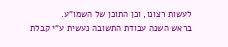לעשות רצונו, וכן התוכן של השמו"ע.
בראש השנה עבודת התשובה נעשית ע"י קבלת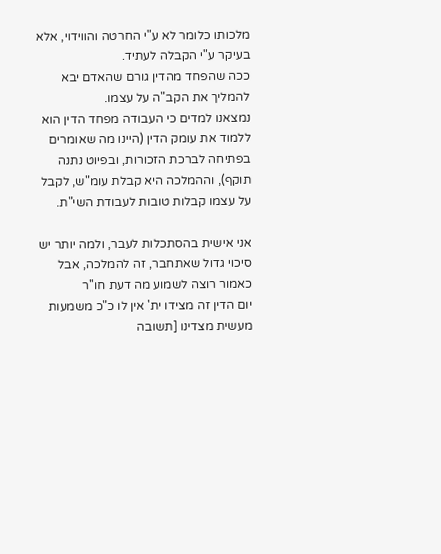מלכותו כלומר לא ע"י החרטה והווידוי, אלא בעיקר ע"י הקבלה לעתיד.
ככה שהפחד מהדין גורם שהאדם יבא להמליך את הקב"ה על עצמו.
נמצאנו למדים כי העבודה מפחד הדין הוא ללמוד את עומק הדין (היינו מה שאומרים בפתיחה לברכת הזכורות, ובפיוט נתנה תוקף), וההמלכה היא קבלת עומ"ש, לקבל על עצמו קבלות טובות לעבודת השי"ת.

אני אישית בהסתכלות לעבר, ולמה יותר יש סיכוי גדול שאתחבר, זה להמלכה, אבל כאמור רוצה לשמוע מה דעת חו''ר
יום הדין זה מצידו ית' אין לו כ"כ משמעות מעשית מצדינו [תשובה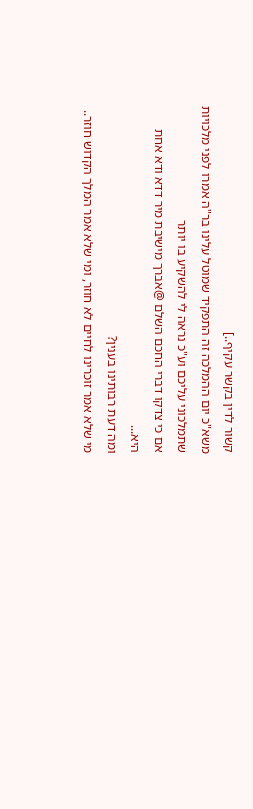קשור לדין בקשר עקיף..]
משא"כ יום ההמלכה זה התפקיד שמוטל עלינו בר"ה אמרו לפני מלכויות שתמלכוני עליכם וע"כ נראה לי להשקיע בו יותר
אם כי צדקו דברי החכם השלם @אברך מישיבת מיר דדא ודא אחת היא...
ומה דעת רבותינו בענין?
מי שלא אמר זוכרינו לחיים לא חוזר, ומי שלא אמר המלך הקדוש חוזר..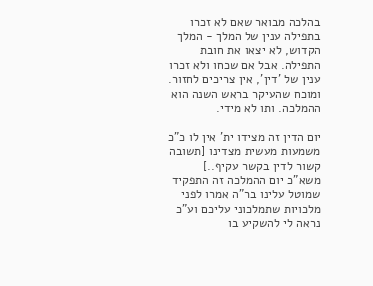בהלכה מבואר שאם לא זכרו בתפילה ענין של המלך - המלך הקדוש, לא יצאו את חובת התפילה. אבל אם שכחו ולא זכרו ענין של 'דין', אין צריכים לחזור.
ומוכח שהעיקר בראש השנה הוא ההמלכה. ותו לא מידי.

יום הדין זה מצידו ית' אין לו כ"כ משמעות מעשית מצדינו [תשובה קשור לדין בקשר עקיף..]
משא"כ יום ההמלכה זה התפקיד שמוטל עלינו בר"ה אמרו לפני מלכויות שתמלכוני עליכם וע"כ נראה לי להשקיע בו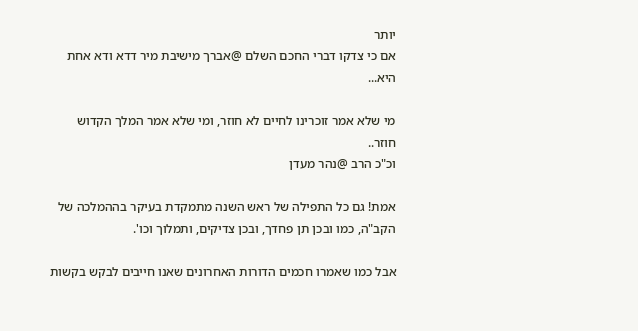יותר
אם כי צדקו דברי החכם השלם @אברך מישיבת מיר דדא ודא אחת היא...

מי שלא אמר זוכרינו לחיים לא חוזר, ומי שלא אמר המלך הקדוש חוזר..
וכ"כ הרב @נהר מעדן

אמת! גם כל התפילה של ראש השנה מתמקדת בעיקר בההמלכה של הקב"ה, כמו ובכן תן פחדך, ובכן צדיקים, ותמלוך וכו'.

אבל כמו שאמרו חכמים הדורות האחרונים שאנו חייבים לבקש בקשות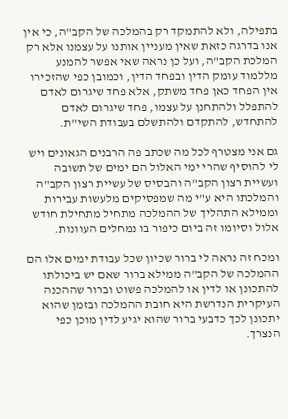בתפילה, ולא להתמקד רק בהמלכה של הקב"ה, כי אין אנו בדרגה כזאת שאין מעניין אותנו על עצמנו אלא רק המלכת הקב"ה, ועל כן נראה שאי אפשר להמנע מללמוד עומק הדין ובפחד הדין, וכמובן כפי שהזכירו אין הפחד כאן פחד משתק, אלא פחד שיגרום לאדם להתפלל ולהתחנן על עצמו, פחד שיגרום לאדם להתחדש, להתקדם ולהתשלם בעבודת השי"ת.

גם אני מצטרף לכל מה שכתב פה הרבנים הגאונים ויש לי להוסיף שהרי ימי האלול הם ימים של תשובה ועשיית רצון הקב"ה והבסיס של עשיית רצון הקב"ה והמלכתו היא ע"י מה שמפסיקים מלעשות עבירות וממילא התהליך של ההמלכה מתחיל מתחילת חודש אלול וסיומו זה ביום כיפור בו נמחלים העוונות.

ומכח זה נראה לי ברור שכיון שכל עבודת ימים אלו הם ההמלכה של הקב"ה ממילא ברור שאם יש ביכולתו להתכונן או לדין או להמלכה פשוט וברור שההכנה העיקרית הנדרשת היא חובת ההמלכה ובזמן שהוא יתכונן לכך כדבעי ברור שהוא יגיע לדין מוכן כפי הנצרך.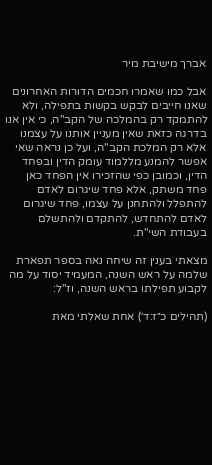אברך מישיבת מיר

אבל כמו שאמרו חכמים הדורות האחרונים שאנו חייבים לבקש בקשות בתפילה, ולא להתמקד רק בהמלכה של הקב"ה, כי אין אנו בדרגה כזאת שאין מעניין אותנו על עצמנו אלא רק המלכת הקב"ה, ועל כן נראה שאי אפשר להמנע מללמוד עומק הדין ובפחד הדין, וכמובן כפי שהזכירו אין הפחד כאן פחד משתק, אלא פחד שיגרום לאדם להתפלל ולהתחנן על עצמו, פחד שיגרום לאדם להתחדש, להתקדם ולהתשלם בעבודת השי"ת.

מצאתי בענין זה שיחה נאה בספר תפארת שלמה על ראש השנה, המעמיד יסוד על מה לקבוע תפילתו בראש השנה, וז"ל:

(תהילים כ״ז:ד׳) אחת שאלתי מאת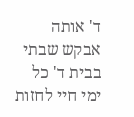ד' אותה אבקש שבתי בבית ד' כל ימי חיי לחזות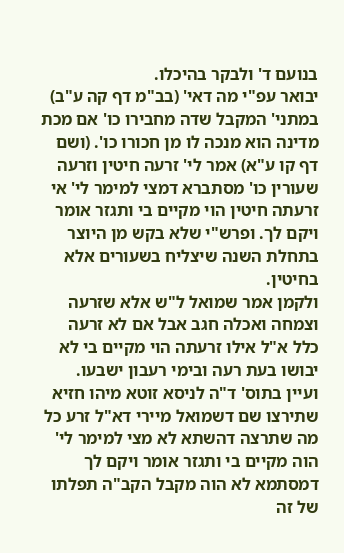בנועם ד' ולבקר בהיכלו.
יבואר עפ"י מה דאי' (בב"מ דף קה ע"ב) במתני' המקבל שדה מחבירו כו' אם מכת מדינה הוא מנכה לו מן חכורו כו'. (ושם דף קו ע"א) אמר לי' זרעה חיטין וזרעה שעורין כו' מסתברא דמצי למימר לי' אי זרעתה חיטין הוי מקיים בי ותגזר אומר ויקם לך. ופרש"י שלא בקש מן היוצר בתחלת השנה שיצליח בשעורים אלא בחיטין.
ולקמן אמר שמואל ל"ש אלא שזרעה וצמחה ואכלה חגב אבל אם לא זרעה כלל א"ל אילו זרעתה הוי מקיים בי לא יבושו בעת רעה ובימי רעבון ישבעו.
ועיין בתוס' ד"ה לניסא זוטא מיהו חזיא שתירצו שם דשמואל מיירי דא"ל זרע כל מה שתרצה דהשתא לא מצי למימר לי' הוה מקיים בי ותגזר אומר ויקם לך דמסתמא לא הוה מקבל הקב"ה תפלתו של זה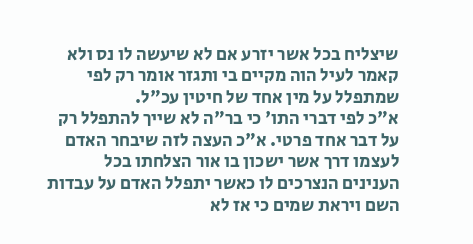שיצליח בכל אשר יזרע אם לא שיעשה לו נס ולא קאמר לעיל הוה מקיים בי ותגזר אומר רק לפי שמתפלל על מין אחד של חיטין עכ"ל.
א"כ לפי דברי התו' כי בר"ה לא שייך להתפלל רק על דבר אחד פרטי. א"כ העצה לזה שיבחר האדם לעצמו דרך אשר ישכון בו אור הצלחתו בכל הענינים הנצרכים לו כאשר יתפלל האדם על עבדות השם ויראת שמים כי אז לא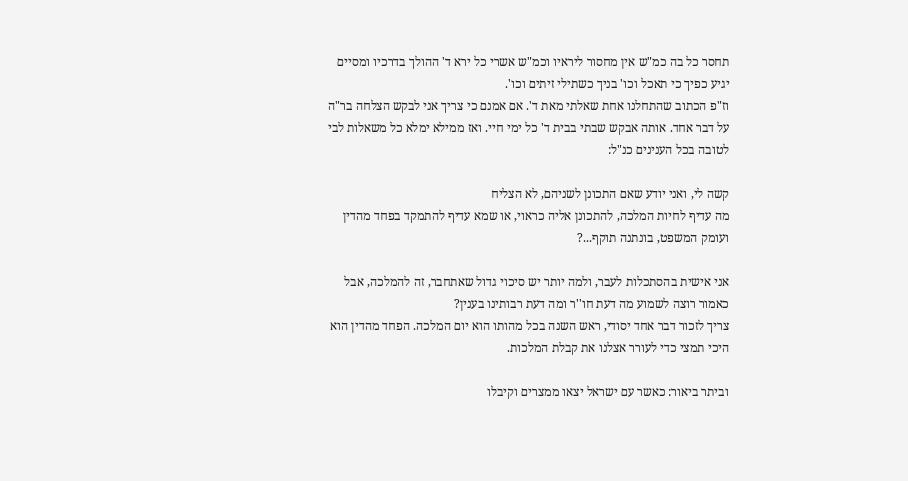תחסר כל בה כמ"ש אין מחסור ליראיו וכמ"ש אשרי כל ירא ד' ההולך בדרכיו ומסיים יגיע כפיך כי תאכל וכו' בניך כשתילי זיתים וכו'.
וז"פ הכתוב שהתחלנו אחת שאלתי מאת ד'. אם אמנם כי צריך אני לבקש הצלחה בר"ה על דבר אחד. אותה אבקש שבתי בבית ד' כל ימי חיי. ואז ממילא ימלא כל משאלות לבי לטובה בכל הענינים כנ"ל:

קשה לי, ואני יודע שאם התכונן לשניהם, לא הצליח
מה עדיף לחיות המלכה, להתכונן אליה כראוי, או שמא עדיף להתמקד בפחד מהדין ועומק המשפט, בונתנה תוקף...?

אני אישית בהסתכלות לעבר, ולמה יותר יש סיכוי גדול שאתחבר, זה להמלכה, אבל כאמור רוצה לשמוע מה דעת חו''ר ומה דעת רבותינו בענין?
צריך לזכור דבר אחד יסודי, ראש השנה בכל מהותו הוא יום המלכה. הפחד מהדין הוא היכי תמצי כדי לעורר אצלנו את קבלת המלכות.

וביתר ביאור: כאשר עם ישראל יצאו ממצרים וקיבלו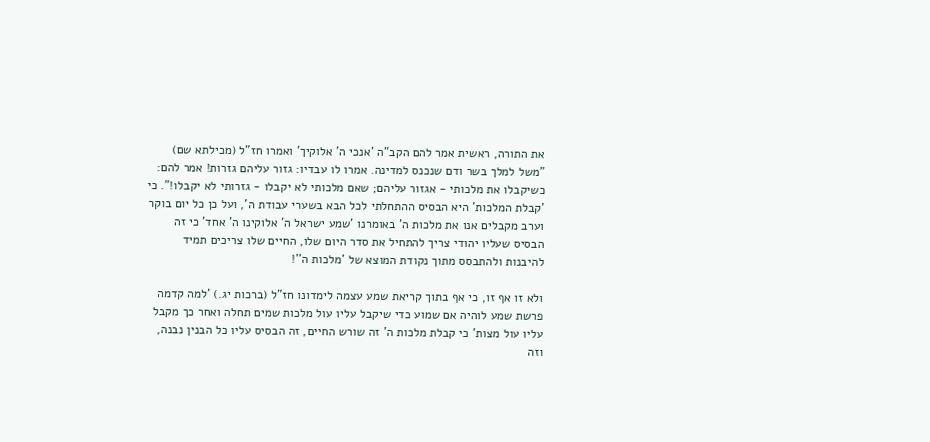את התורה, ראשית אמר להם הקב"ה 'אנכי ה' אלוקיך' ואמרו חז"ל (מכילתא שם) "משל למלך בשר ודם שנכנס למדינה. אמרו לו עבדיו: גזור עליהם גזרות! אמר להם: כשיקבלו את מלכותי - אגזור עליהם; שאם מלכותי לא יקבלו - גזרותי לא יקבלו!". כי 'קבלת המלכות' היא הבסיס ההתחלתי לכל הבא בשערי עבודת ה', ועל כן כל יום בוקר וערב מקבלים אנו את מלכות ה' באומרנו 'שמע ישראל ה' אלוקינו ה' אחד' כי זה הבסיס שעליו יהודי צריך להתחיל את סדר היום שלו, החיים שלו צריכים תמיד להיבנות ולהתבסס מתוך נקודת המוצא של 'מלכות ה''!

ולא זו אף זו, כי אף בתוך קריאת שמע עצמה לימדונו חז"ל (ברכות יג.) 'למה קדמה פרשת שמע לוהיה אם שמוע כדי שיקבל עליו עול מלכות שמים תחלה ואחר כך מקבל עליו עול מצות' כי קבלת מלכות ה' זה שורש החיים, זה הבסיס עליו כל הבנין נבנה, וזה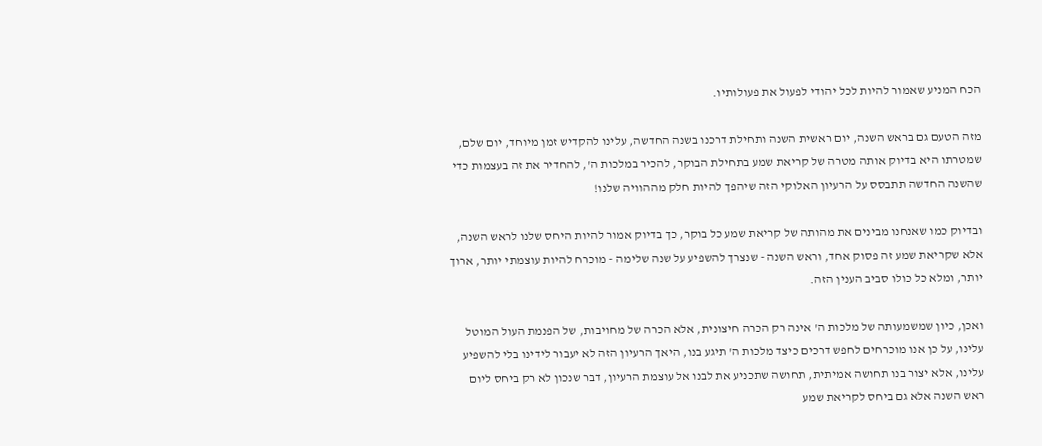הכח המניע שאמור להיות לכל יהודי לפעול את פעולותיו.

מזה הטעם גם בראש השנה, יום ראשית השנה ותחילת דרכנו בשנה החדשה, עלינו להקדיש זמן מיוחד, יום שלם, שמטרתו היא בדיוק אותה מטרה של קריאת שמע בתחילת הבוקר, להכיר במלכות ה', להחדיר את זה בעצמות כדי שהשנה החדשה תתבסס על הרעיון האלוקי הזה שיהפך להיות חלק מההוויה שלנו!

ובדיוק כמו שאנחנו מבינים את מהותה של קריאת שמע כל בוקר, כך בדיוק אמור להיות היחס שלנו לראש השנה, אלא שקריאת שמע זה פסוק אחד, וראש השנה - שנצרך להשפיע על שנה שלימה - מוכרח להיות עוצמתי יותר, ארוך יותר, ומלא כל כולו סביב הענין הזה.

ואכן, כיון שמשמעותה של מלכות ה' אינה רק הכרה חיצונית, אלא הכרה של מחויבות, של הפנמת העול המוטל עלינו, על כן אנו מוכרחים לחפש דרכים כיצד מלכות ה' תיגע בנו, היאך הרעיון הזה לא יעבור לידינו בלי להשפיע עלינו, אלא יצור בנו תחושה אמיתית, תחושה שתכניע את לבנו אל עוצמת הרעיון, דבר שנכון לא רק ביחס ליום ראש השנה אלא גם ביחס לקריאת שמע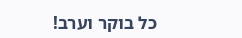כל בוקר וערב!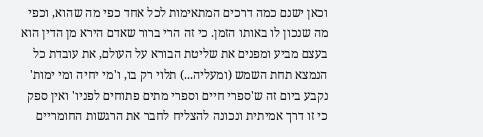וכאן ישנם כמה דרכים המתאימות לכל אחד כפי מה שהוא, וכפי מה שנכון לו באותו הזמן. כי זה הרי ברור שאדם הירא מן הדין הוא בעצם מביע ומפנים את שליטת הבורא על העולם, את עובדת כל הנמצא תחת השמש (ומעליה...) תלוי רק בו, ו'מי יחיה ומי ימות' נקבע ביום זה ש'ספרי חיים וספרי מתים פתוחים לפניו' ואין ספק כי זו דרך אמיתית ונכונה להצליח לחבר את הרגשות החומריים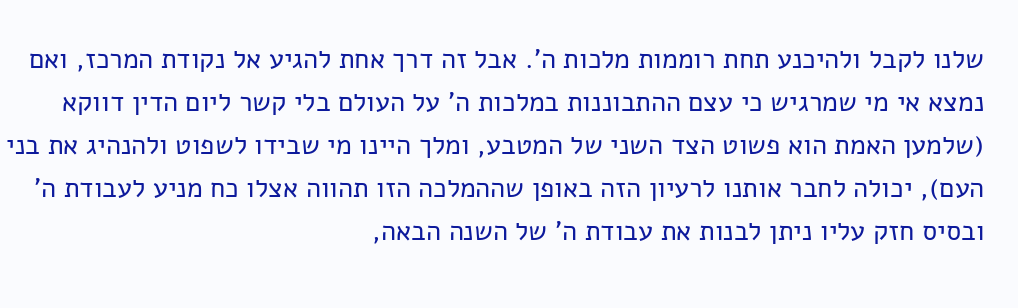שלנו לקבל ולהיכנע תחת רוממות מלכות ה'. אבל זה דרך אחת להגיע אל נקודת המרכז, ואם נמצא אי מי שמרגיש כי עצם ההתבוננות במלכות ה' על העולם בלי קשר ליום הדין דווקא (שלמען האמת הוא פשוט הצד השני של המטבע, ומלך היינו מי שבידו לשפוט ולהנהיג את בני העם), יכולה לחבר אותנו לרעיון הזה באופן שההמלכה הזו תהווה אצלו כח מניע לעבודת ה' ובסיס חזק עליו ניתן לבנות את עבודת ה' של השנה הבאה,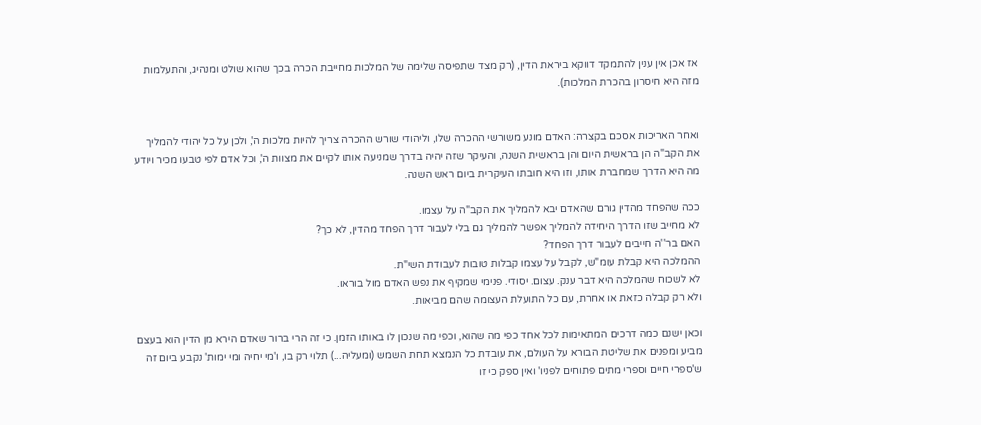אז אכן אין ענין להתמקד דווקא ביראת הדין, (רק מצד שתפיסה שלימה של המלכות מחייבת הכרה בכך שהוא שולט ומנהיג, והתעלמות מזה היא חיסרון בהכרת המלכות).


ואחר האריכות אסכם בקצרה: האדם מונע משורשי ההכרה שלו, וליהודי שורש ההכרה צריך להיות מלכות ה', ולכן על כל יהודי להמליך את הקב"ה הן בראשית היום והן בראשית השנה, והעיקר שזה יהיה בדרך שמניעה אותו לקיים את מצוות ה', וכל אדם לפי טבעו מכיר ויודע מה היא הדרך שמחברת אותו, וזו היא חובתו העיקרית ביום ראש השנה.

ככה שהפחד מהדין גורם שהאדם יבא להמליך את הקב"ה על עצמו.
לא מחייב שזו הדרך היחידה להמליך אפשר להמליך גם בלי לעבור דרך הפחד מהדין, לא כך?
האם בר''ה חייבים לעבור דרך הפחד?
ההמלכה היא קבלת עומ"ש, לקבל על עצמו קבלות טובות לעבודת השי"ת.
לא לשכוח שהמלכה היא דבר ענק. עצום. יסודי. פנימי שמקיף את נפש האדם מול בוראו.
ולא רק קבלה כזאת או אחרת, עם כל התועלת העצומה שהם מביאות.

וכאן ישנם כמה דרכים המתאימות לכל אחד כפי מה שהוא, וכפי מה שנכון לו באותו הזמן. כי זה הרי ברור שאדם הירא מן הדין הוא בעצם מביע ומפנים את שליטת הבורא על העולם, את עובדת כל הנמצא תחת השמש (ומעליה...) תלוי רק בו, ו'מי יחיה ומי ימות' נקבע ביום זה ש'ספרי חיים וספרי מתים פתוחים לפניו' ואין ספק כי זו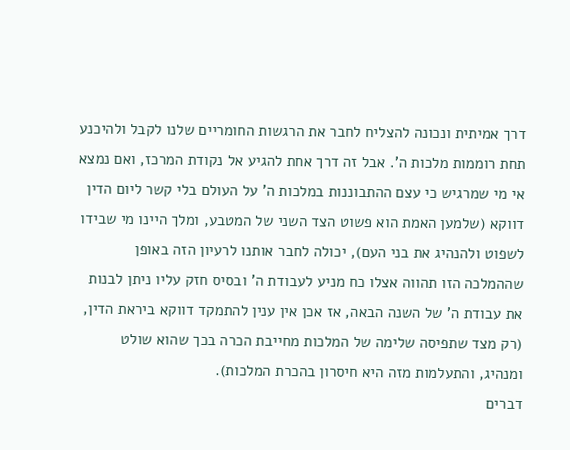דרך אמיתית ונכונה להצליח לחבר את הרגשות החומריים שלנו לקבל ולהיכנע תחת רוממות מלכות ה'. אבל זה דרך אחת להגיע אל נקודת המרכז, ואם נמצא אי מי שמרגיש כי עצם ההתבוננות במלכות ה' על העולם בלי קשר ליום הדין דווקא (שלמען האמת הוא פשוט הצד השני של המטבע, ומלך היינו מי שבידו לשפוט ולהנהיג את בני העם), יכולה לחבר אותנו לרעיון הזה באופן שההמלכה הזו תהווה אצלו כח מניע לעבודת ה' ובסיס חזק עליו ניתן לבנות את עבודת ה' של השנה הבאה, אז אכן אין ענין להתמקד דווקא ביראת הדין, (רק מצד שתפיסה שלימה של המלכות מחייבת הכרה בכך שהוא שולט ומנהיג, והתעלמות מזה היא חיסרון בהכרת המלכות).
דברים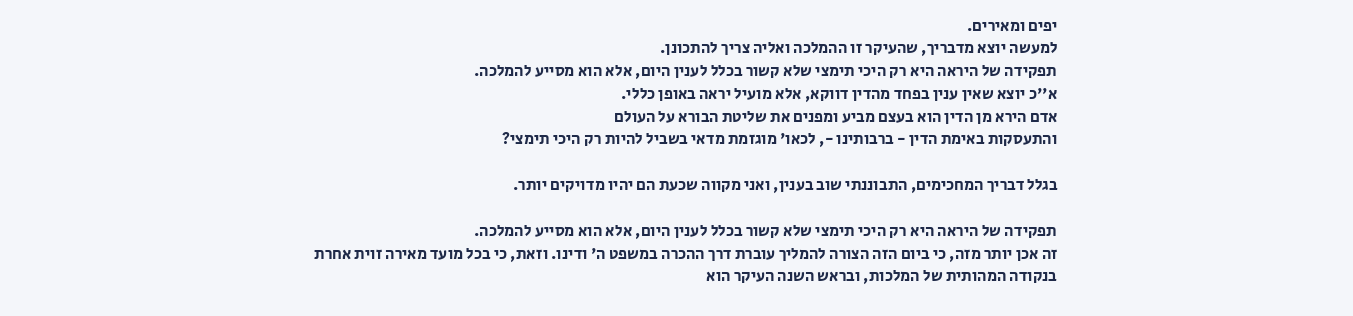יפים ומאירים.
למעשה יוצא מדבריך, שהעיקר זו ההמלכה ואליה צריך להתכונן.
תפקידה של היראה היא רק היכי תימצי שלא קשור בכלל לענין היום, אלא הוא מסייע להמלכה.
א''כ יוצא שאין ענין בפחד מהדין דווקא, אלא מועיל יראה באופן כללי.
אדם הירא מן הדין הוא בעצם מביע ומפנים את שליטת הבורא על העולם
והתעסקות באימת הדין - ברבותינו -, לכאו' מוגזמת מדאי בשביל להיות רק היכי תימצי?

בגלל דבריך המחכימים, התבוננתי שוב בענין, ואני מקווה שכעת הם יהיו מדויקים יותר.

תפקידה של היראה היא רק היכי תימצי שלא קשור בכלל לענין היום, אלא הוא מסייע להמלכה.
זה אכן יותר מזה, כי ביום הזה הצורה להמליך עוברת דרך ההכרה במשפט ה' ודינו. וזאת, כי בכל מועד מאירה זוית אחרת בנקודה המהותית של המלכות, ובראש השנה העיקר הוא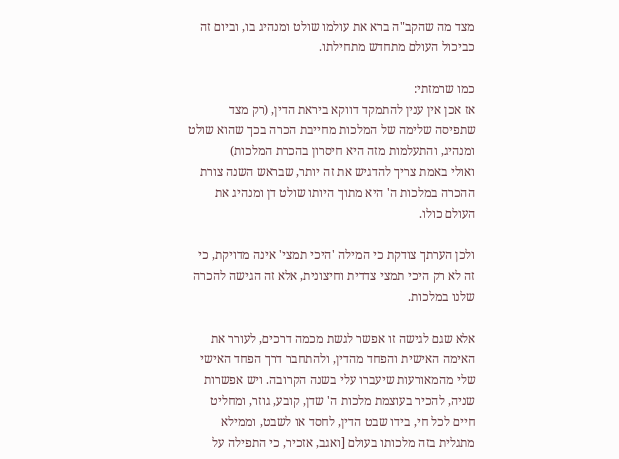מצד מה שהקב"ה ברא את עולמו שולט ומנהיג בו, וביום זה כביכול העולם מתחדש מתחילתו.

כמו שרמזתי:
אז אכן אין ענין להתמקד דווקא ביראת הדין, (רק מצד שתפיסה שלימה של המלכות מחייבת הכרה בכך שהוא שולט ומנהיג, והתעלמות מזה היא חיסרון בהכרת המלכות)
ואולי באמת צריך להדגיש את זה יותר, שבראש השנה צורת ההכרה במלכות ה' היא מתוך היותו שולט דן ומנהיג את העולם כולו.

ולכן הערתך צודקת כי המילה 'היכי תמצי' אינה מדויקת, כי זה לא רק היכי תמצי צדדית וחיצונית, אלא זה הגישה להכרה שלנו במלכות.

אלא שגם לגישה זו אפשר לגשת מכמה דרכים, לעורר את האימה האישית והפחד מהדין, ולהתחבר דרך הפחד האישי שלי מהמאורעות שיעברו עלי בשנה הקרובה. ויש אפשרות שניה, להכיר בעוצמת מלכות ה' שדן, קובע, גוזר, ומחליט חיים לכל חי, בידו שבט הדין, לחסד או לשבט, וממילא מתגלית בזה מלכותו בעולם [ואגב, אזכיר, כי התפילה על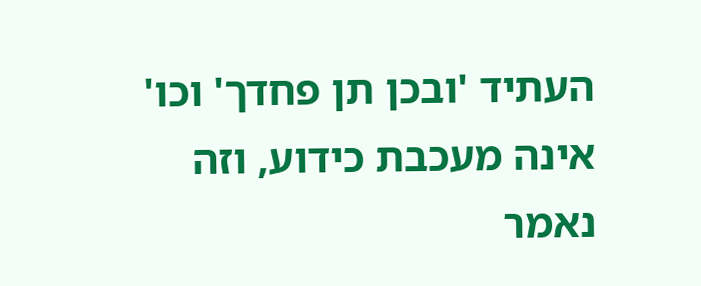העתיד 'ובכן תן פחדך' וכו' אינה מעכבת כידוע, וזה נאמר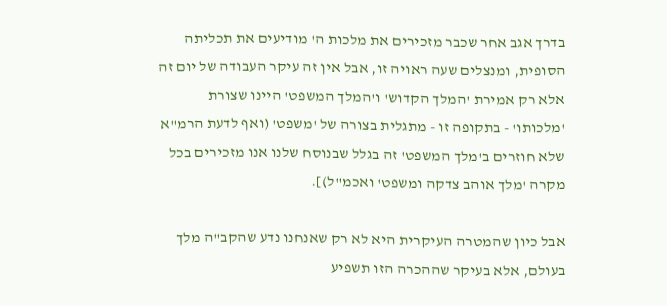בדרך אגב אחר שכבר מזכירים את מלכות ה' מודיעים את תכליתה הסופית, ומנצלים שעה ראויה זו, אבל אין זה עיקר העבודה של יום זה אלא רק אמירת 'המלך הקדוש' ו'המלך המשפט' היינו שצורת 'מלכותו' - בתקופה זו - מתגלית בצורה של 'משפט' (ואף לדעת הרמ"א שלא חוזרים ב'מלך המשפט' זה בגלל שבנוסח שלנו אנו מזכירים בכל מקרה 'מלך אוהב צדקה ומשפט' ואכמ"ל)].

אבל כיון שהמטרה העיקרית היא לא רק שאנחנו נדע שהקב"ה מלך בעולם, אלא בעיקר שההכרה הזו תשפיע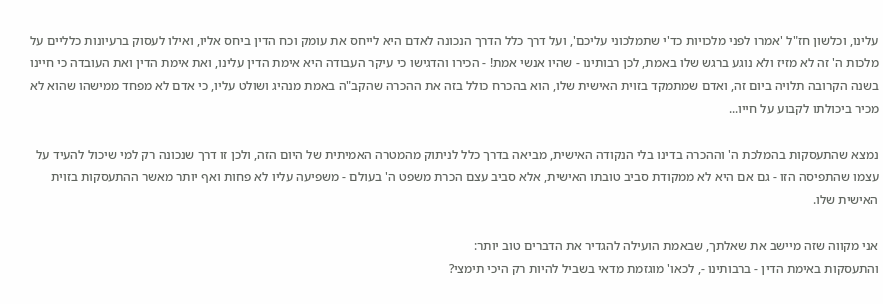עלינו, וכלשון חז"ל 'אמרו לפני מלכויות כד'י שתמלכוני עליכם', ועל דרך כלל הדרך הנכונה לאדם היא לייחס את עומק וכח הדין ביחס אליו, ואילו לעסוק ברעיונות כלליים על מלכות ה' זה לא מזיז ולא נוגע ברגש שלו באמת, לכן רבותינו - שהיו אנשי אמת! - הכירו והדגישו כי עיקר העבודה היא אימת הדין עלינו, ואת אימת הדין ואת העובדה כי חיינו בשנה הקרובה תלויה ביום זה, ואדם שמתמקד בזוית האישית שלו, הוא בהכרח כולל בזה את ההכרה שהקב"ה באמת מנהיג ושולט עליו, כי אדם לא מפחד ממישהו שהוא לא מכיר ביכולתו לקבוע על חייו...

נמצא שהתעסקות בהמלכת ה' וההכרה בדינו בלי הנקודה האישית, מביאה בדרך כלל לניתוק מהמטרה האמיתית של היום הזה, ולכן זו דרך שנכונה רק למי שיכול להעיד על עצמו שהתפיסה הזו - גם אם היא לא ממקודת סביב טובתו האישית, אלא סביב עצם הכרת משפט ה' בעולם - משפיעה עליו לא פחות ואף יותר מאשר ההתעסקות בזוית האישית שלו.

אני מקווה שזה מיישב את שאלתך, שבאמת הועילה להגדיר את הדברים טוב יותר:
והתעסקות באימת הדין - ברבותינו -, לכאו' מוגזמת מדאי בשביל להיות רק היכי תימצי?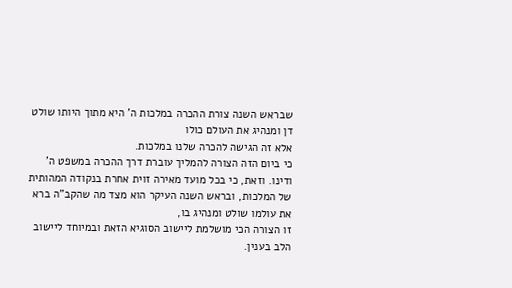שבראש השנה צורת ההכרה במלכות ה' היא מתוך היותו שולט דן ומנהיג את העולם כולו
אלא זה הגישה להכרה שלנו במלכות.
כי ביום הזה הצורה להמליך עוברת דרך ההכרה במשפט ה' ודינו. וזאת, כי בכל מועד מאירה זוית אחרת בנקודה המהותית של המלכות, ובראש השנה העיקר הוא מצד מה שהקב"ה ברא את עולמו שולט ומנהיג בו,
זו הצורה הכי מושלמת ליישוב הסוגיא הזאת ובמיוחד ליישוב הלב בענין.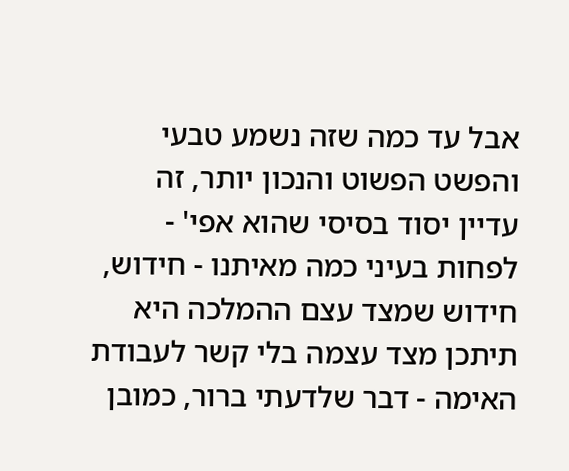אבל עד כמה שזה נשמע טבעי והפשט הפשוט והנכון יותר, זה עדיין יסוד בסיסי שהוא אפי' - לפחות בעיני כמה מאיתנו - חידוש,
חידוש שמצד עצם ההמלכה היא תיתכן מצד עצמה בלי קשר לעבודת האימה - דבר שלדעתי ברור, כמובן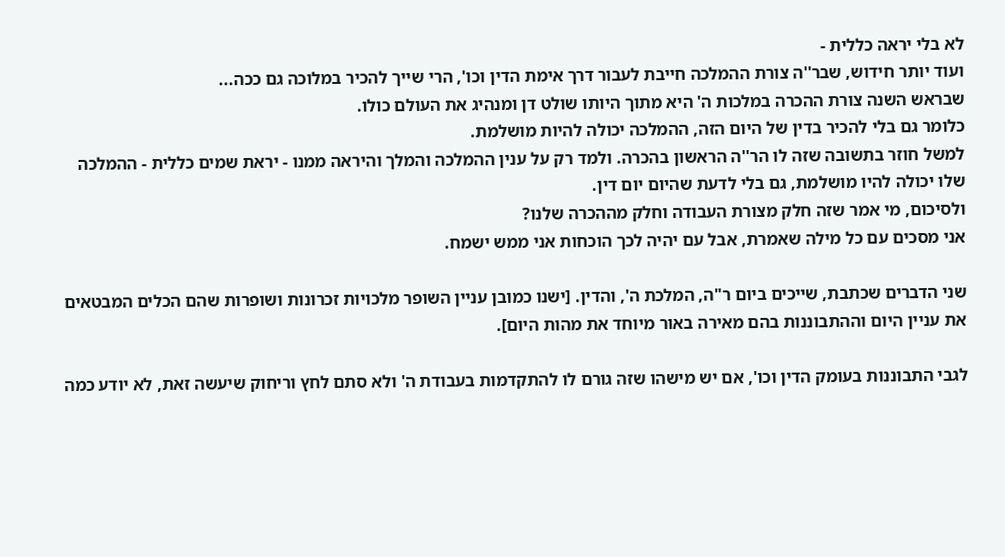לא בלי יראה כללית -
ועוד יותר חידוש, שבר''ה צורת ההמלכה חייבת לעבור דרך אימת הדין וכו', הרי שייך להכיר במלוכה גם ככה...
שבראש השנה צורת ההכרה במלכות ה' היא מתוך היותו שולט דן ומנהיג את העולם כולו.
כלומר גם בלי להכיר בדין של היום הזה, ההמלכה יכולה להיות מושלמת.
למשל חוזר בתשובה שזה לו הר''ה הראשון בהכרה. ולמד רק על ענין ההמלכה והמלך והיראה ממנו - יראת שמים כללית - ההמלכה שלו יכולה להיו מושלמת, גם בלי לדעת שהיום יום דין.
ולסיכום, מי אמר שזה חלק מצורת העבודה וחלק מההכרה שלנו?
אני מסכים עם כל מילה שאמרת, אבל עם יהיה לכך הוכחות אני ממש ישמח.

שני הדברים שכתבת, שייכים ביום ר"ה, המלכת ה', והדין. [ישנו כמובן עניין השופר מלכויות זכרונות ושופרות שהם הכלים המבטאים את עניין היום וההתבוננות בהם מאירה באור מיוחד את מהות היום].

לגבי התבוננות בעומק הדין וכו', אם יש מישהו שזה גורם לו להתקדמות בעבודת ה' ולא סתם לחץ וריחוק שיעשה זאת, לא יודע כמה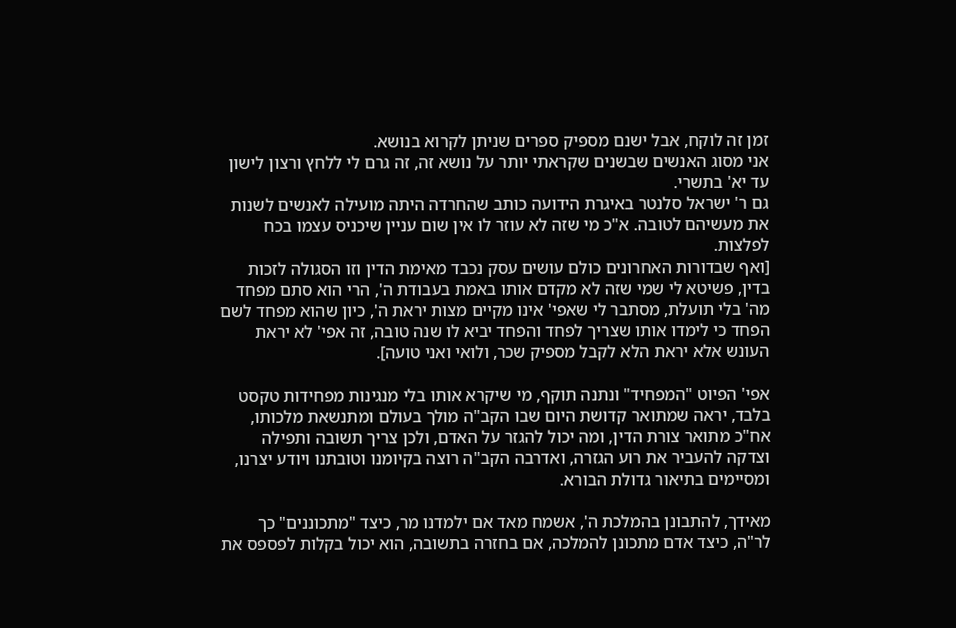זמן זה לוקח, אבל ישנם מספיק ספרים שניתן לקרוא בנושא.
אני מסוג האנשים שבשנים שקראתי יותר על נושא זה, זה גרם לי ללחץ ורצון לישון עד יא' בתשרי.
גם ר' ישראל סלנטר באיגרת הידועה כותב שהחרדה היתה מועילה לאנשים לשנות את מעשיהם לטובה. א"כ מי שזה לא עוזר לו אין שום עניין שיכניס עצמו בכח לפלצות.
[ואף שבדורות האחרונים כולם עושים עסק נכבד מאימת הדין וזו הסגולה לזכות בדין, פשיטא לי שמי שזה לא מקדם אותו באמת בעבודת ה', הרי הוא סתם מפחד מה' בלי תועלת, מסתבר לי שאפי' אינו מקיים מצות יראת ה', כיון שהוא מפחד לשם הפחד כי לימדו אותו שצריך לפחד והפחד יביא לו שנה טובה, זה אפי' לא יראת העונש אלא יראת הלא לקבל מספיק שכר, ולואי ואני טועה].

אפי' הפיוט "המפחיד" ונתנה תוקף, מי שיקרא אותו בלי מנגינות מפחידות טקסט בלבד, יראה שמתואר קדושת היום שבו הקב"ה מולך בעולם ומתנשאת מלכותו, אח"כ מתואר צורת הדין, ומה יכול להגזר על האדם, ולכן צריך תשובה ותפילה וצדקה להעביר את רוע הגזרה, ואדרבה הקב"ה רוצה בקיומנו וטובתנו ויודע יצרנו, ומסיימים בתיאור גדולת הבורא.

מאידך, להתבונן בהמלכת ה', אשמח מאד אם ילמדנו מר, כיצד "מתכוננים" כך לר"ה, כיצד אדם מתכונן להמלכה, אם בחזרה בתשובה, הוא יכול בקלות לפספס את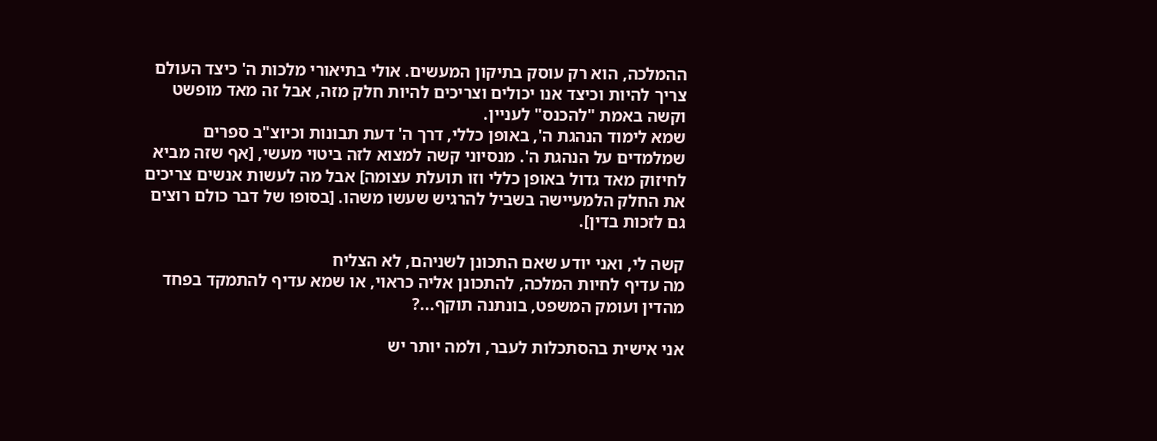ההמלכה, הוא רק עוסק בתיקון המעשים. אולי בתיאורי מלכות ה' כיצד העולם צריך להיות וכיצד אנו יכולים וצריכים להיות חלק מזה, אבל זה מאד מופשט וקשה באמת "להכנס" לעניין.
שמא לימוד הנהגת ה', באופן כללי, דרך ה' דעת תבונות וכיוצ"ב ספרים שמלמדים על הנהגת ה'. מנסיוני קשה למצוא לזה ביטוי מעשי, [אף שזה מביא לחיזוק מאד גדול באופן כללי וזו תועלת עצומה] אבל מה לעשות אנשים צריכים את החלק הלמעיישה בשביל להרגיש שעשו משהו. [בסופו של דבר כולם רוצים גם לזכות בדין].

קשה לי, ואני יודע שאם התכונן לשניהם, לא הצליח
מה עדיף לחיות המלכה, להתכונן אליה כראוי, או שמא עדיף להתמקד בפחד מהדין ועומק המשפט, בונתנה תוקף...?

אני אישית בהסתכלות לעבר, ולמה יותר יש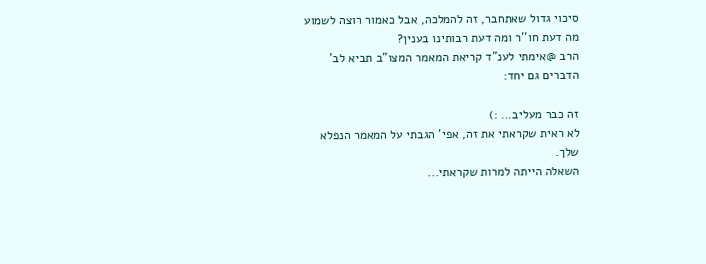סיכוי גדול שאתחבר, זה להמלכה, אבל כאמור רוצה לשמוע מה דעת חו''ר ומה דעת רבותינו בענין?
הרב @אימתי לענ"ד קריאת המאמר המצו"ב תביא לב' הדברים גם יחד:

זה כבר מעליב... :)
לא ראית שקראתי את זה, אפי' הגבתי על המאמר הנפלא שלך.
השאלה הייתה למרות שקראתי...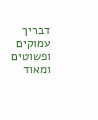דבריך עמוקים ופשוטים ומאוד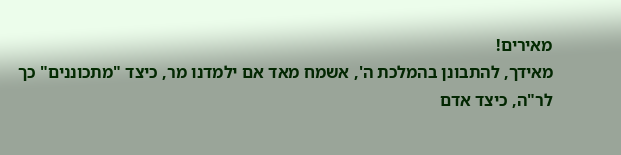מאירים!
מאידך, להתבונן בהמלכת ה', אשמח מאד אם ילמדנו מר, כיצד "מתכוננים" כך לר"ה, כיצד אדם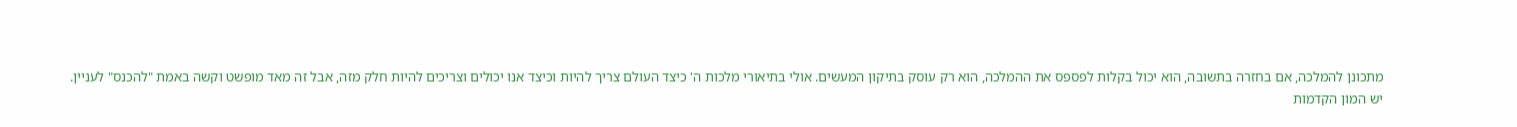מתכונן להמלכה, אם בחזרה בתשובה, הוא יכול בקלות לפספס את ההמלכה, הוא רק עוסק בתיקון המעשים. אולי בתיאורי מלכות ה' כיצד העולם צריך להיות וכיצד אנו יכולים וצריכים להיות חלק מזה, אבל זה מאד מופשט וקשה באמת "להכנס" לעניין.
יש המון הקדמות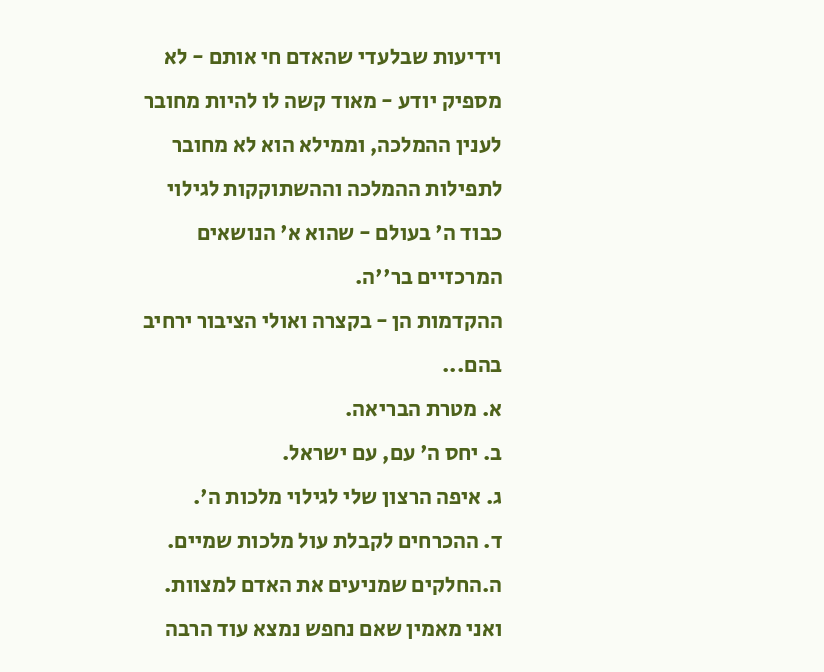וידיעות שבלעדי שהאדם חי אותם - לא מספיק יודע - מאוד קשה לו להיות מחובר לענין ההמלכה, וממילא הוא לא מחובר לתפילות ההמלכה וההשתוקקות לגילוי כבוד ה' בעולם - שהוא א' הנושאים המרכזיים בר''ה.
ההקדמות הן - בקצרה ואולי הציבור ירחיב בהם...
א. מטרת הבריאה.
ב. יחס ה' עם, עם ישראל.
ג. איפה הרצון שלי לגילוי מלכות ה'.
ד. ההכרחים לקבלת עול מלכות שמיים.
ה.החלקים שמניעים את האדם למצוות.
ואני מאמין שאם נחפש נמצא עוד הרבה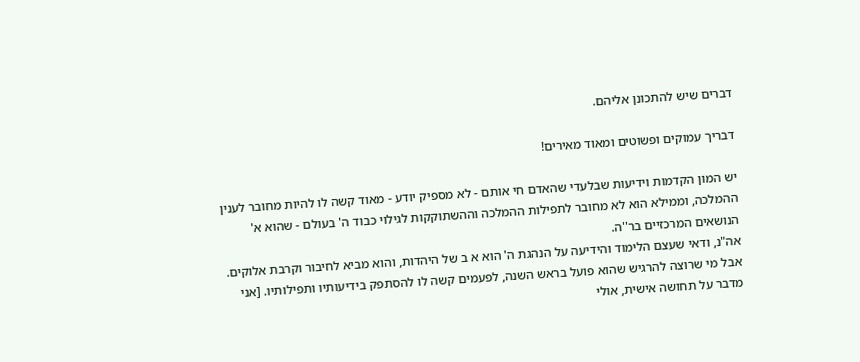דברים שיש להתכונן אליהם.

דבריך עמוקים ופשוטים ומאוד מאירים!

יש המון הקדמות וידיעות שבלעדי שהאדם חי אותם - לא מספיק יודע - מאוד קשה לו להיות מחובר לענין ההמלכה, וממילא הוא לא מחובר לתפילות ההמלכה וההשתוקקות לגילוי כבוד ה' בעולם - שהוא א' הנושאים המרכזיים בר''ה.
אה"נ, ודאי שעצם הלימוד והידיעה על הנהגת ה' הוא א ב של היהדות, והוא מביא לחיבור וקרבת אלוקים.
אבל מי שרוצה להרגיש שהוא פועל בראש השנה, לפעמים קשה לו להסתפק בידיעותיו ותפילותיו. [אני מדבר על תחושה אישית, אולי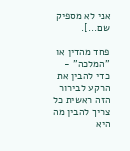אני לא מספיק שם...].

פחד מהדין או ''המלכה'' - כדי להבין את הרקע לבירור הזה ראשית כל צריך להבין מה היא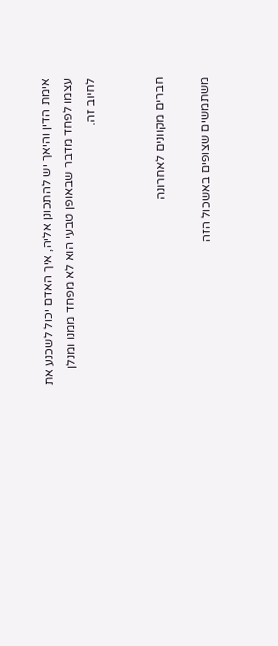אימת הדין והיאך יש להתכונן אליה, איך האדם יכול לשכנע את עצמו לפחד מדבר שבאופן טבעי הוא לא מפחד ממנו ומנלן לחיוב זה.


חברים מקוונים לאחרונה

משתמשים שצופים באשכול הזה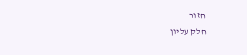חזור
חלק עליון